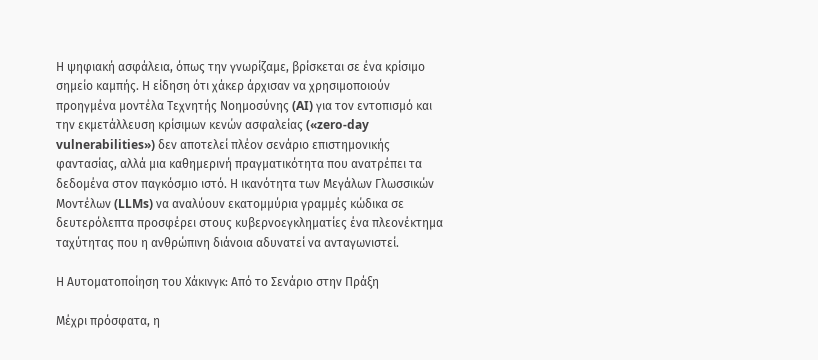Η ψηφιακή ασφάλεια, όπως την γνωρίζαμε, βρίσκεται σε ένα κρίσιμο σημείο καμπής. Η είδηση ότι χάκερ άρχισαν να χρησιμοποιούν προηγμένα μοντέλα Τεχνητής Νοημοσύνης (AI) για τον εντοπισμό και την εκμετάλλευση κρίσιμων κενών ασφαλείας («zero-day vulnerabilities») δεν αποτελεί πλέον σενάριο επιστημονικής φαντασίας, αλλά μια καθημερινή πραγματικότητα που ανατρέπει τα δεδομένα στον παγκόσμιο ιστό. Η ικανότητα των Μεγάλων Γλωσσικών Μοντέλων (LLMs) να αναλύουν εκατομμύρια γραμμές κώδικα σε δευτερόλεπτα προσφέρει στους κυβερνοεγκληματίες ένα πλεονέκτημα ταχύτητας που η ανθρώπινη διάνοια αδυνατεί να ανταγωνιστεί.

Η Αυτοματοποίηση του Χάκινγκ: Από το Σενάριο στην Πράξη

Μέχρι πρόσφατα, η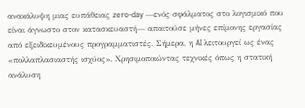ανακάλυψη μιας ευπάθειας zero-day —ενός σφάλματος στο λογισμικό που είναι άγνωστο στον κατασκευαστή— απαιτούσε μήνες επίμονης εργασίας από εξειδικευμένους προγραμματιστές. Σήμερα, η AI λειτουργεί ως ένας «πολλαπλασιαστής ισχύος». Χρησιμοποιώντας τεχνικές όπως η στατική ανάλυση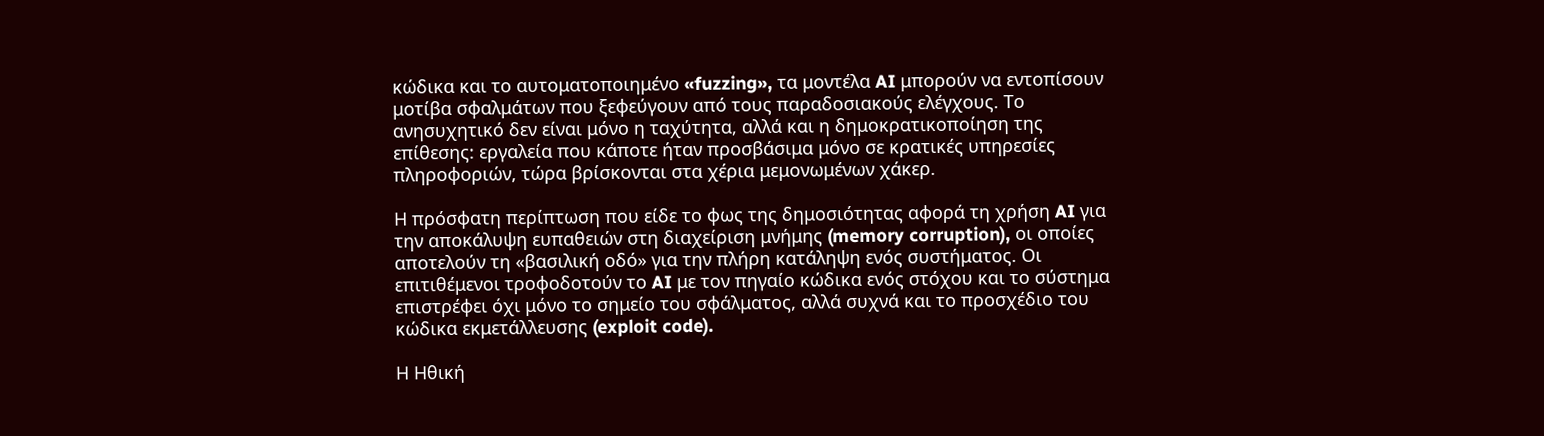κώδικα και το αυτοματοποιημένο «fuzzing», τα μοντέλα AI μπορούν να εντοπίσουν μοτίβα σφαλμάτων που ξεφεύγουν από τους παραδοσιακούς ελέγχους. Το ανησυχητικό δεν είναι μόνο η ταχύτητα, αλλά και η δημοκρατικοποίηση της επίθεσης: εργαλεία που κάποτε ήταν προσβάσιμα μόνο σε κρατικές υπηρεσίες πληροφοριών, τώρα βρίσκονται στα χέρια μεμονωμένων χάκερ.

Η πρόσφατη περίπτωση που είδε το φως της δημοσιότητας αφορά τη χρήση AI για την αποκάλυψη ευπαθειών στη διαχείριση μνήμης (memory corruption), οι οποίες αποτελούν τη «βασιλική οδό» για την πλήρη κατάληψη ενός συστήματος. Οι επιτιθέμενοι τροφοδοτούν το AI με τον πηγαίο κώδικα ενός στόχου και το σύστημα επιστρέφει όχι μόνο το σημείο του σφάλματος, αλλά συχνά και το προσχέδιο του κώδικα εκμετάλλευσης (exploit code).

Η Ηθική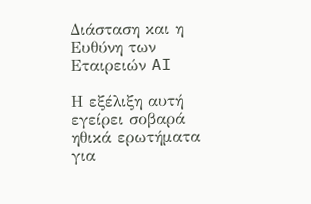Διάσταση και η Ευθύνη των Εταιρειών AI

Η εξέλιξη αυτή εγείρει σοβαρά ηθικά ερωτήματα για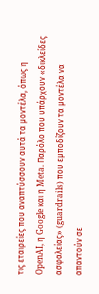τις εταιρείες που αναπτύσσουν αυτά τα μοντέλα, όπως η OpenAI, η Google και η Meta. Παρόλο που υπάρχουν «δικλείδες ασφαλείας» (guardrails) που εμποδίζουν τα μοντέλα να απαντούν σε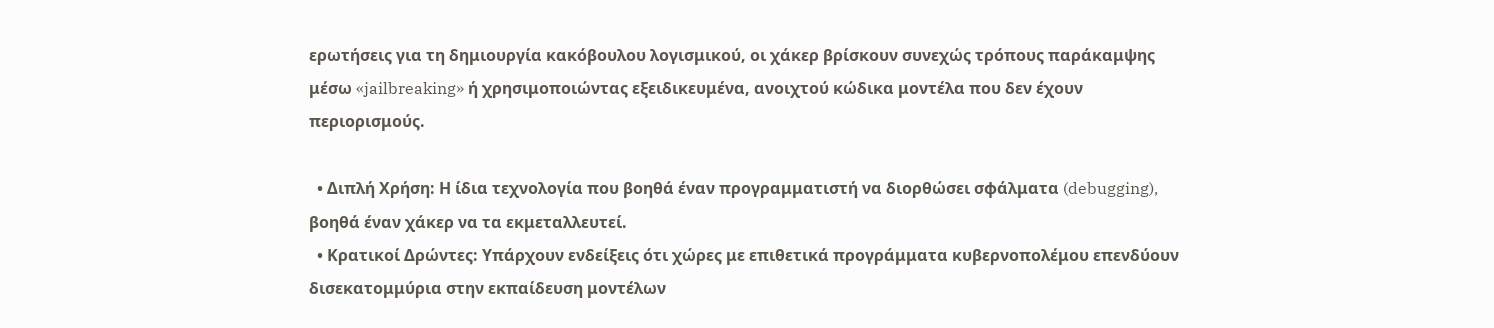ερωτήσεις για τη δημιουργία κακόβουλου λογισμικού, οι χάκερ βρίσκουν συνεχώς τρόπους παράκαμψης μέσω «jailbreaking» ή χρησιμοποιώντας εξειδικευμένα, ανοιχτού κώδικα μοντέλα που δεν έχουν περιορισμούς.

  • Διπλή Χρήση: Η ίδια τεχνολογία που βοηθά έναν προγραμματιστή να διορθώσει σφάλματα (debugging), βοηθά έναν χάκερ να τα εκμεταλλευτεί.
  • Κρατικοί Δρώντες: Υπάρχουν ενδείξεις ότι χώρες με επιθετικά προγράμματα κυβερνοπολέμου επενδύουν δισεκατομμύρια στην εκπαίδευση μοντέλων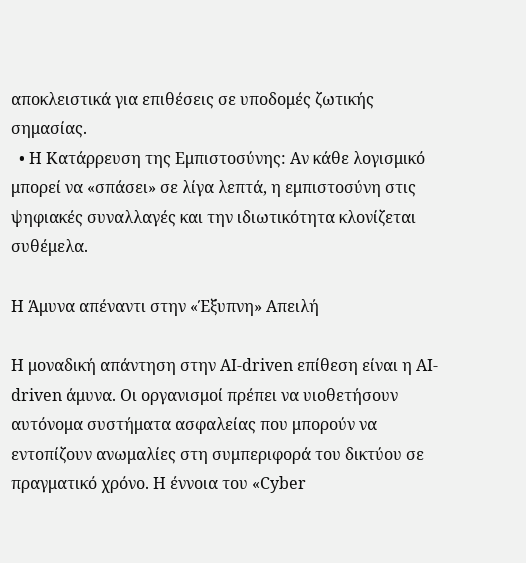αποκλειστικά για επιθέσεις σε υποδομές ζωτικής σημασίας.
  • Η Κατάρρευση της Εμπιστοσύνης: Αν κάθε λογισμικό μπορεί να «σπάσει» σε λίγα λεπτά, η εμπιστοσύνη στις ψηφιακές συναλλαγές και την ιδιωτικότητα κλονίζεται συθέμελα.

Η Άμυνα απέναντι στην «Έξυπνη» Απειλή

Η μοναδική απάντηση στην AI-driven επίθεση είναι η AI-driven άμυνα. Οι οργανισμοί πρέπει να υιοθετήσουν αυτόνομα συστήματα ασφαλείας που μπορούν να εντοπίζουν ανωμαλίες στη συμπεριφορά του δικτύου σε πραγματικό χρόνο. Η έννοια του «Cyber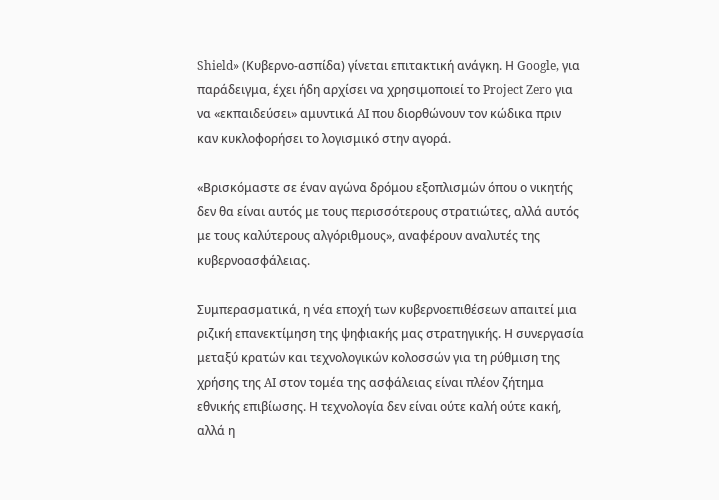Shield» (Κυβερνο-ασπίδα) γίνεται επιτακτική ανάγκη. Η Google, για παράδειγμα, έχει ήδη αρχίσει να χρησιμοποιεί το Project Zero για να «εκπαιδεύσει» αμυντικά AI που διορθώνουν τον κώδικα πριν καν κυκλοφορήσει το λογισμικό στην αγορά.

«Βρισκόμαστε σε έναν αγώνα δρόμου εξοπλισμών όπου ο νικητής δεν θα είναι αυτός με τους περισσότερους στρατιώτες, αλλά αυτός με τους καλύτερους αλγόριθμους», αναφέρουν αναλυτές της κυβερνοασφάλειας.

Συμπερασματικά, η νέα εποχή των κυβερνοεπιθέσεων απαιτεί μια ριζική επανεκτίμηση της ψηφιακής μας στρατηγικής. Η συνεργασία μεταξύ κρατών και τεχνολογικών κολοσσών για τη ρύθμιση της χρήσης της AI στον τομέα της ασφάλειας είναι πλέον ζήτημα εθνικής επιβίωσης. Η τεχνολογία δεν είναι ούτε καλή ούτε κακή, αλλά η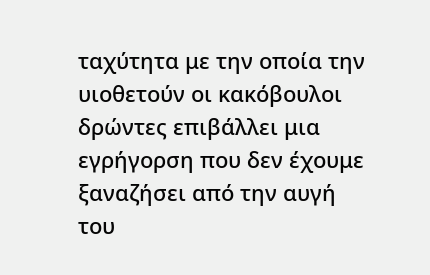ταχύτητα με την οποία την υιοθετούν οι κακόβουλοι δρώντες επιβάλλει μια εγρήγορση που δεν έχουμε ξαναζήσει από την αυγή του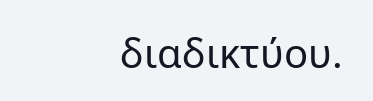διαδικτύου.